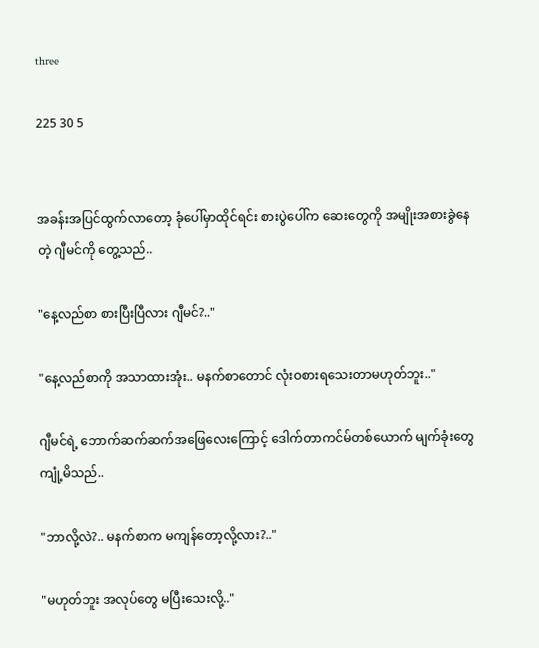three

225 30 5


အခန်းအပြင်ထွက်လာတော့ ခုံပေါ်မှာထိုင်ရင်း စားပွဲပေါ်က ဆေးတွေကို အမျိုးအစားခွဲနေတဲ့ ဂျီမင်ကို တွေ့သည်..

"နေ့လည်စာ စားပြီးပြီလား ဂျီမင်?.."

"နေ့လည်စာကို အသာထားအုံး.. မနက်စာတောင် လုံးဝစားရသေးတာမဟုတ်ဘူး.."

ဂျီမင်ရဲ့ ဘောက်ဆက်ဆက်အဖြေလေးကြောင့် ဒေါက်တာကင်မ်တစ်ယောက် မျက်ခုံးတွေကျုံ့မိသည်..

"ဘာလို့လဲ?.. မနက်စာက မကျန်တော့လို့လား?.."

"မဟုတ်ဘူး အလုပ်တွေ မပြီးသေးလို့.."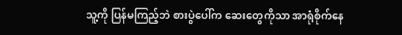သူ့ကို ပြန်မကြည့်ဘဲ စားပွဲပေါ်က ဆေးတွေကိုသာ အာရုံစိုက်နေ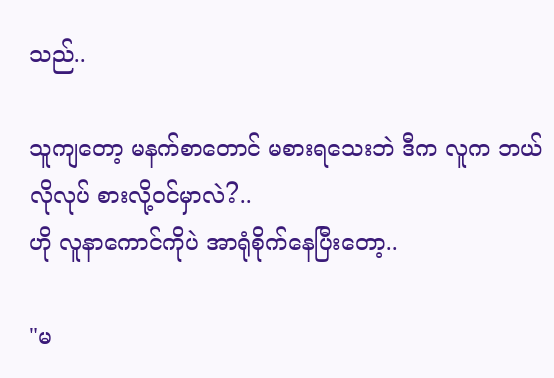သည်..

သူကျတော့ မနက်စာတောင် မစားရသေးဘဲ ဒီက လူက ဘယ်လိုလုပ် စားလို့ဝင်မှာလဲ?..
ဟို လူနာကောင်ကိုပဲ အာရုံစိုက်နေပြီးတော့..

"မ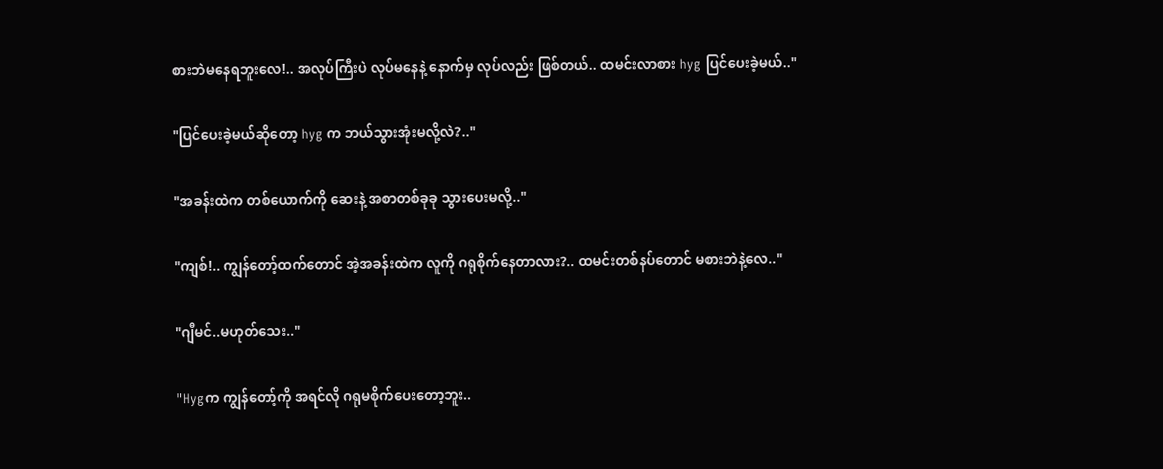စားဘဲမနေရဘူးလေ!.. အလုပ်ကြီးပဲ လုပ်မနေနဲ့ နောက်မှ လုပ်လည်း ဖြစ်တယ်.. ထမင်းလာစား hyg ပြင်ပေးခဲ့မယ်.."

"ပြင်ပေးခဲ့မယ်ဆိုတော့ hyg က ဘယ်သွားအုံးမလို့လဲ?.."

"အခန်းထဲက တစ်ယောက်ကို ဆေးနဲ့ အစာတစ်ခုခု သွားပေးမလို့.."

"ကျစ်!.. ကျွန်တော့်ထက်တောင် အဲ့အခန်းထဲက လူကို ဂရုစိုက်နေတာလား?.. ထမင်းတစ်နပ်တောင် မစားဘဲနဲ့လေ.."

"ဂျီမင်..မဟုတ်သေး.."

"Hygက ကျွန်တော့်ကို အရင်လို ဂရုမစိုက်ပေးတော့ဘူး..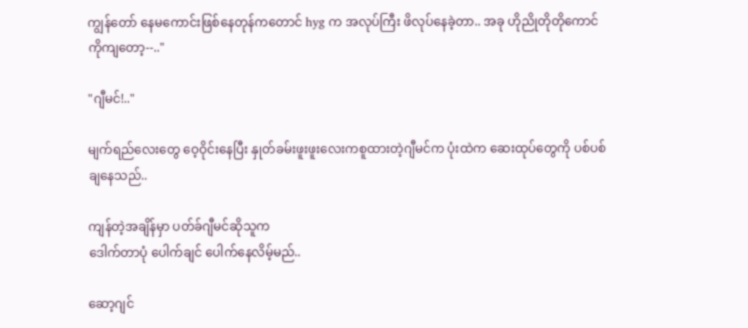ကျွန်တော် နေမကောင်းဖြစ်နေတုန်ကတောင် hyg က အလုပ်ကြီး ဖိလုပ်နေခဲ့တာ.. အခု ဟိုညိုတိုတိုကောင်ကိုကျတော့--.."

"ဂျီမင်!.."

မျက်ရည်လေးတွေ ဝေ့ဝိုင်းနေပြီး နှုတ်ခမ်းဖူးဖူးလေးကစူထားတဲ့ဂျီမင်က ပုံးထဲက ဆေးထုပ်တွေကို ပစ်ပစ်ချနေသည်..

ကျန်တဲ့အချိန်မှာ ပတ်ခ်ဂျီမင်ဆိုသူက
ဒေါက်တာပုံ ပေါက်ချင် ပေါက်နေလိမ့်မည်..

ဆော့ဂျင်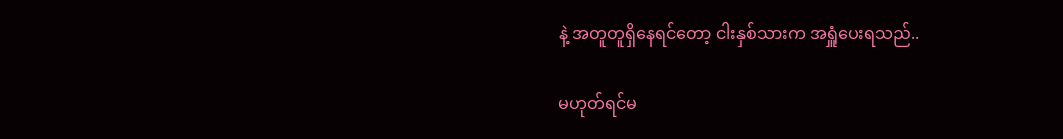နဲ့ အတူတူရှိနေရင်တော့ ငါးနှစ်သားက အရှူံပေးရသည်..

မဟုတ်ရင်မ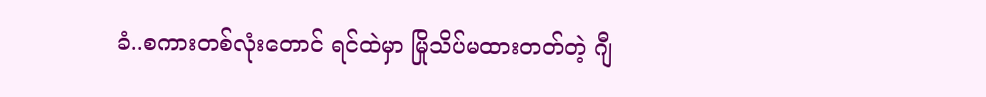ခံ..စကားတစ်လုံးတောင် ရင်ထဲမှာ မြိုသိပ်မထားတတ်တဲ့ ဂျီ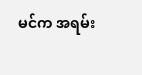မင်က အရမ်း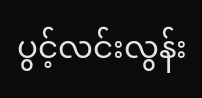ပွင့်လင်းလွန်း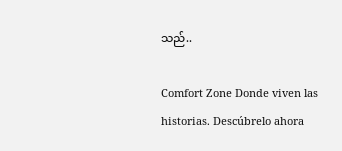သည်..

Comfort Zone Donde viven las historias. Descúbrelo ahora